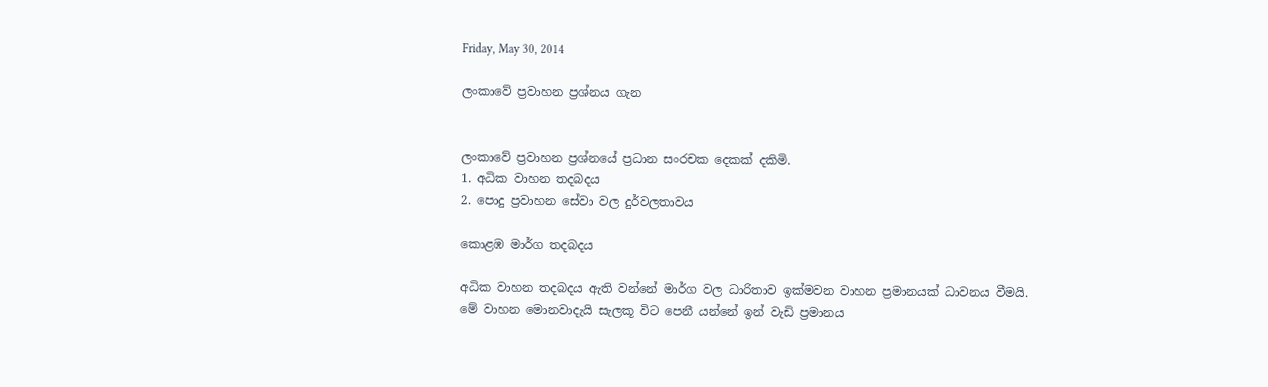Friday, May 30, 2014

ලංකාවේ ප්‍රවාහන ප්‍රශ්නය ගැන


ලංකාවේ ප්‍රවාහන ප්‍රශ්නයේ ප්‍රධාන සංරචක දෙකක් දකිමි.
1. අධික වාහන තදබදය
2. පොදු ප්‍රවාහන සේවා වල දුර්වලතාවය

කොළඹ මාර්ග තදබදය

අධික වාහන තදබදය ඇති වන්නේ මාර්ග වල ධාරිතාව ඉක්මවන වාහන ප්‍රමානයක් ධාවනය වීමයි.
මේ වාහන මොනවාදැයි සැලකූ විට පෙනී යන්නේ ඉන් වැඩි ප්‍රමානය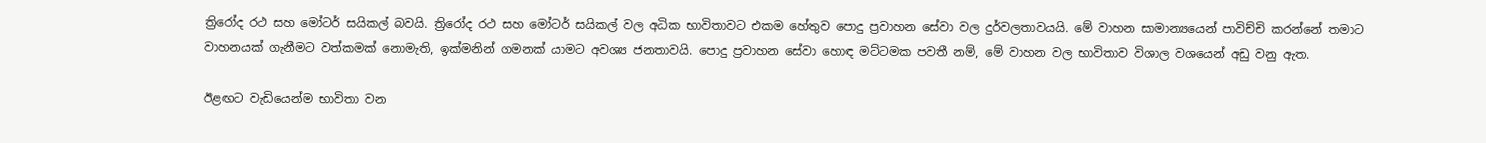ත්‍රිරෝද රථ සහ මෝටර් සයිකල් බවයි. ත්‍රිරෝද රථ සහ මෝටර් සයිකල් වල අධික භාවිතාවට එකම හේතුව පොදු ප්‍රවාහන සේවා වල දුර්වලතාවයයි. මේ වාහන සාමාන්‍යයෙන් පාවිච්චි කරන්නේ තමාට වාහනයක් ගැනීමට වත්කමක් නොමැති, ඉක්මනින් ගමනක් යාමට අවශ්‍ය ජනතාවයි. පොදු ප්‍රවාහන සේවා හොඳ මට්ටමක පවතී නම්, මේ වාහන වල භාවිතාව විශාල වශයෙන් අඩු වනු ඇත.

ඊළඟට වැඩියෙන්ම භාවිතා වන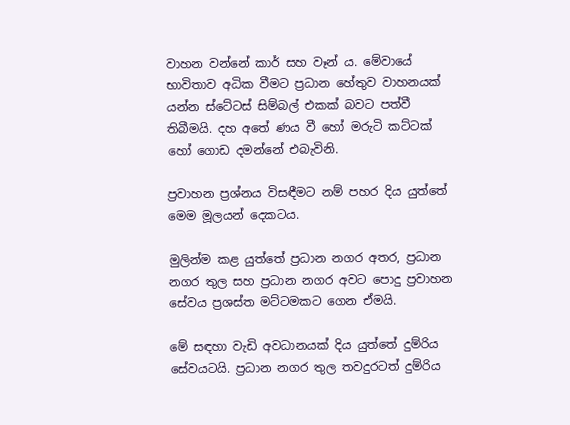වාහන වන්නේ කාර් සහ වෑන් ය. මේවායේ භාවිතාව අධික වීමට ප්‍රධාන හේතුව වාහනයක් යන්න ස්ටේටස් සිම්බල් එකක් බවට පත්වී තිබීමයි. දහ අතේ ණය වී හෝ මරුටි කට්ටක් හෝ ගොඩ දමන්නේ එබැවිනි.

ප්‍රවාහන ප්‍රශ්නය විසඳීමට නම් පහර දිය යුත්තේ මෙම මූලයන් දෙකටය.

මුලින්ම කළ යුත්තේ ප්‍රධාන නගර අතර, ප්‍රධාන නගර තුල සහ ප්‍රධාන නගර අවට පොදු ප්‍රවාහන සේවය ප්‍රශස්ත මට්ටමකට ගෙන ඒමයි.

මේ සඳහා වැඩි අවධානයක් දිය යුත්තේ දුම්රිය සේවයටයි. ප්‍රධාන නගර තුල තවදුරටත් දුම්රිය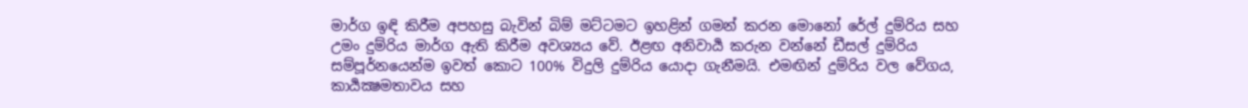මාර්ග ඉඳි කිරීම අපහසු බැවින් බිම් මට්ටමට ඉහළින් ගමන් කරන මොනෝ රේල් දුම්රිය සහ උමං දුම්රිය මාර්ග ඇති කිරීම අවශ්‍යය වේ. ඊළඟ අනිවාර්‍ය කරුන වන්නේ ඩීසල් දුම්රිය සම්පූර්නයෙන්ම ඉවත් කොට 100% විදුලි දුම්රිය යොදා ගැනීමයි. එමඟින් දුම්රිය වල වේගය, කාර්‍යක්‍ෂමතාවය සහ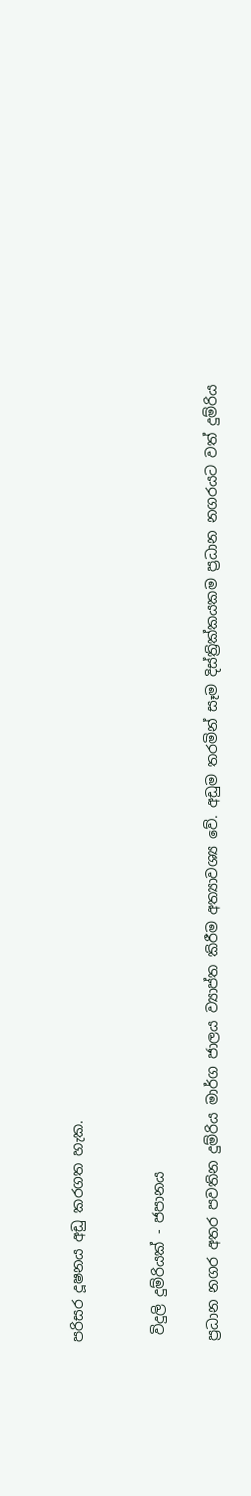පරිසර දූෂනය අඩු කරගත හැක.


 විදුලි දුම්රියක් - ජපානය

ප්‍රධාන නගර අතර පවතින දුම්රිය මාර්ග ජාලය ව්‍යාප්ත කිරීම අත්‍යාවශ්‍ය වේ. අඩුම තරමින් සෑම දිස්ත්‍රික්කයකම ප්‍රධාන නගරයට වත් දුම්රිය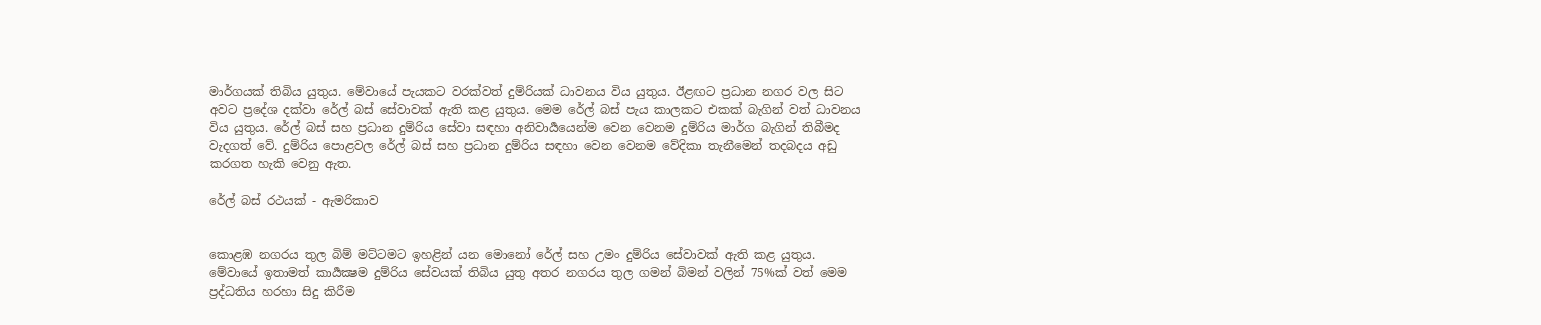මාර්ගයක් තිබිය යුතුය. මේවායේ පැයකට වරක්වත් දුම්රියක් ධාවනය විය යුතුය. ඊළඟට ප්‍රධාන නගර වල සිට අවට ප්‍රදේශ දක්වා රේල් බස් සේවාවක් ඇති කළ යුතුය. මෙම රේල් බස් පැය කාලකට එකක් බැගින් වත් ධාවනය විය යුතුය. රේල් බස් සහ ප්‍රධාන දුම්රිය සේවා සඳහා අනිවාර්‍යයෙන්ම වෙන වෙනම දුම්රිය මාර්ග බැගින් තිබීමද වැදගත් වේ. දුම්රිය පොළවල රේල් බස් සහ ප්‍රධාන දුම්රිය සඳහා වෙන වෙනම වේදිකා තැනීමෙන් තදබදය අඩු කරගත හැකි වෙනු ඇත.

රේල් බස් රථයක් - ඇමරිකාව


කොළඹ නගරය තුල බිම් මට්ටමට ඉහළින් යන මොනෝ රේල් සහ උමං දුම්රිය සේවාවක් ඇති කළ යුතුය. මේවායේ ඉතාමත් කාර්‍යක්‍ෂම දුම්රිය සේවයක් තිබිය යුතු අතර නගරය තුල ගමන් බිමන් වලින් 75%ක් වත් මෙම ප්‍රද්ධතිය හරහා සිදු කිරීම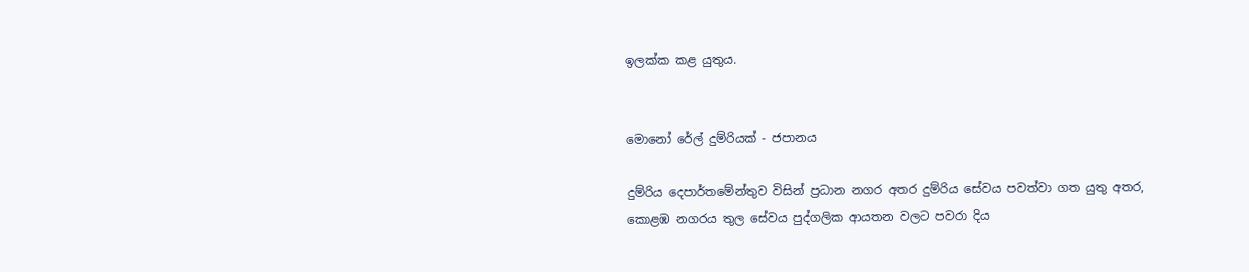ඉලක්ක කළ යුතුය.


මොනෝ රේල් දුම්රියක් - ජපානය

දුම්රිය දෙපාර්තමේන්තුව විසින් ප්‍රධාන නගර අතර දුම්රිය සේවය පවත්වා ගත යුතු අතර, කොළඹ නගරය තුල සේවය පුද්ගලික ආයතන වලට පවරා දිය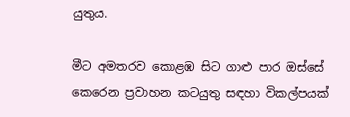යුතුය.

මීට අමතරව කොළඹ සිට ගාළු පාර ඔස්සේ කෙරෙන ප්‍රවාහන කටයුතු සඳහා විකල්පයක්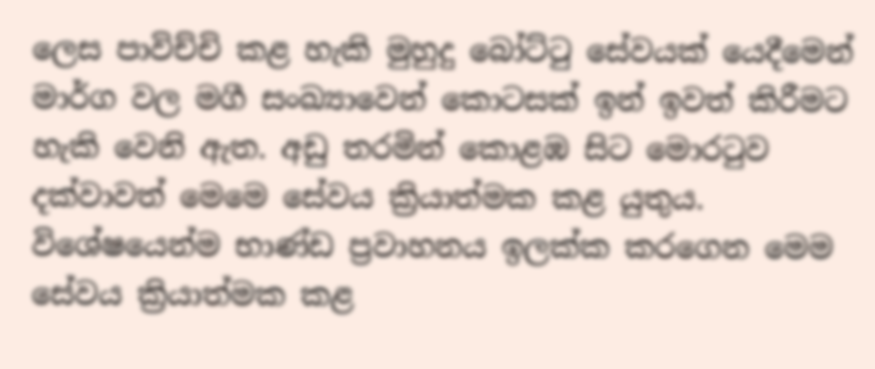ලෙස පාවිච්චි කළ හැකි මුහුදු බෝට්ටු සේවයක් යෙදීමෙන් මාර්ග වල මගී සංඛ්‍යාවෙන් කොටසක් ඉන් ඉවත් කිරීමට හැකි වෙනි ඇත. අඩු තරමින් කොළඹ සිට මොරටුව දක්වාවත් මෙමෙ සේවය ක්‍රියාත්මක කළ යුතුය. විශේෂයෙන්ම භාණ්ඩ ප්‍රවාහනය ඉලක්ක කරගෙන මෙම සේවය ක්‍රියාත්මක කළ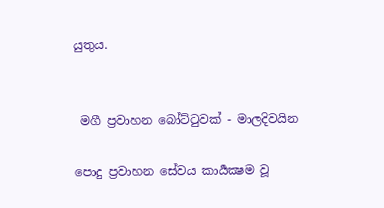යුතුය.


 මගී ප්‍රවාහන බෝට්ටුවක් - මාලදිවයින

පොදු ප්‍රවාහන සේවය කාර්‍යක්‍ෂම වූ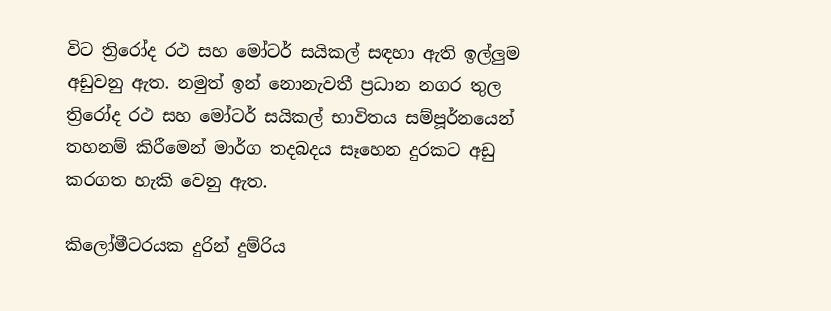විට ත්‍රිරෝද රථ සහ මෝටර් සයිකල් සඳහා ඇති ඉල්ලුම අඩුවනු ඇත. නමුත් ඉන් නොනැවතී ප්‍රධාන නගර තුල ත්‍රිරෝද රථ සහ මෝටර් සයිකල් භාවිතය සම්‍පූර්නයෙන් තහනම් කිරීමෙන් මාර්ග තදබදය සෑහෙන දුරකට අඩු කරගත හැකි වෙනු ඇත.

කිලෝමීටරයක දුරින් දුම්රිය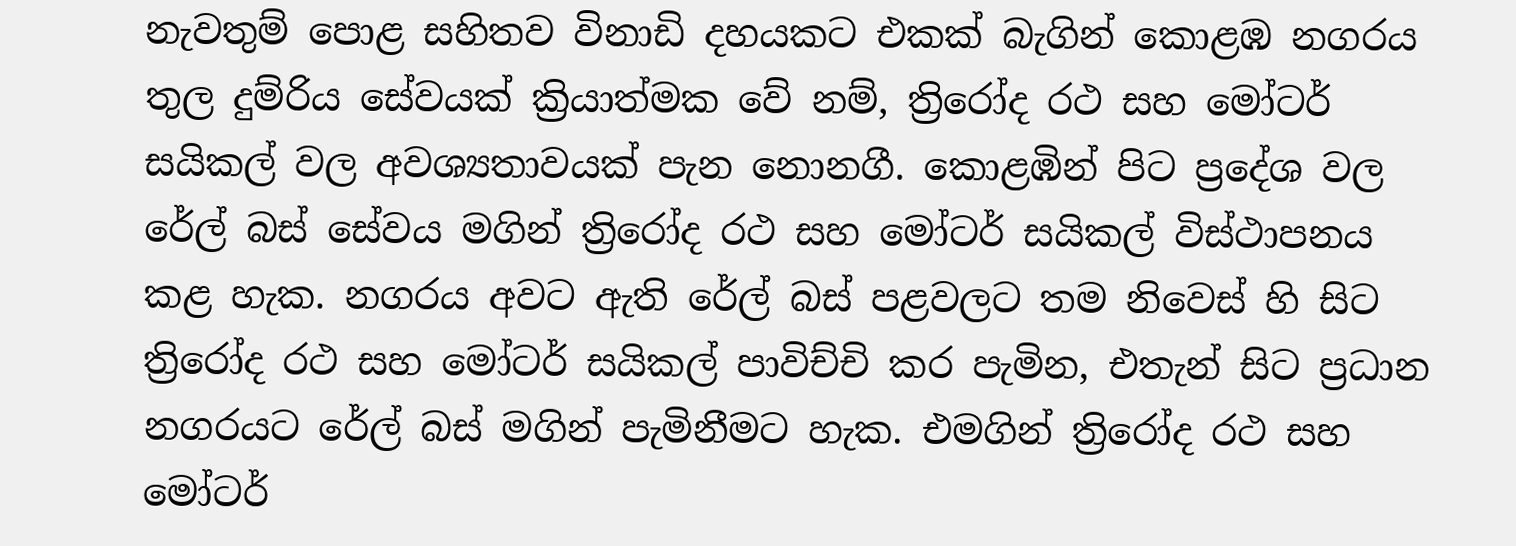නැවතුම් පොළ සහිතව විනාඩි දහයකට එකක් බැගින් කොළඹ නගරය තුල දුම්රිය සේවයක් ක්‍රියාත්මක වේ නම්, ත්‍රිරෝද රථ සහ මෝටර් සයිකල් වල අවශ්‍යතාවයක් පැන නොනගී. කොළඹින් පිට ප්‍රදේශ වල රේල් බස් සේවය මගින් ත්‍රිරෝද රථ සහ මෝටර් සයිකල් විස්ථාපනය කළ හැක. නගරය අවට ඇති රේල් බස් පළවලට තම නිවෙස් හි සිට ත්‍රිරෝද රථ සහ මෝටර් සයිකල් පාවිච්චි කර පැමින, එතැන් සිට ප්‍රධාන නගරයට රේල් බස් මගින් පැමිනීමට හැක. එමගින් ත්‍රිරෝද රථ සහ මෝටර්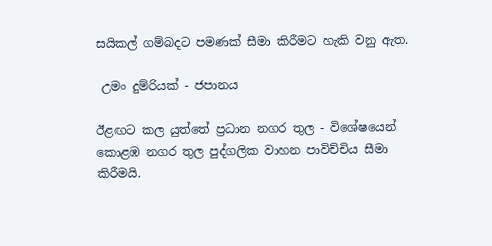සයිකල් ගම්බදට පමණක් සීමා කිරීමට හැකි වනු ඇත.

 උමං දුම්රියක් - ජපානය

ඊළඟට කල යුත්තේ ප්‍රධාන නගර තුල - විශේෂයෙන් කොළඹ නගර තුල පුද්ගලික වාහන පාවිච්චිය සීමා කිරීමයි.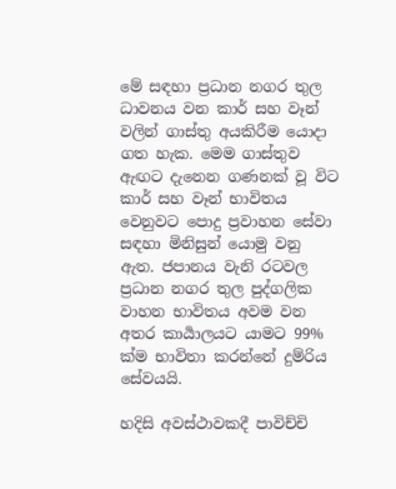මේ සඳහා ප්‍රධාන නගර තුල ධාවනය වන කාර් සහ වෑන් වලින් ගාස්තු අයකිරීම යොදා ගත හැක. මෙම ගාස්තුව ඇඟට දැනෙන ගණනක් වූ විට කාර් සහ වෑන් භාවිතය වෙනුවට පොදු ප්‍රවාහන සේවා සඳහා මිනිසුන් යොමු වනු ඇත. ජපානය වැනි රටවල ප්‍රධාන නගර තුල පුද්ගලික වාහන භාවිතය අවම වන අතර කාර්‍යාලයට යාමට 99% ක්ම භාවිතා කරන්නේ දුම්රිය සේවයයි.

හදිසි අවස්ථාවකදී පාවිච්චි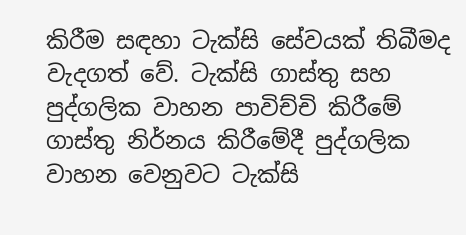කිරීම සඳහා ටැක්සි සේවයක් තිබීමද වැදගත් වේ. ටැක්සි ගාස්තු සහ පුද්ගලික වාහන පාවිච්චි කිරීමේ ගාස්තු නිර්නය කිරීමේදී පුද්ගලික වාහන වෙනුවට ටැක්සි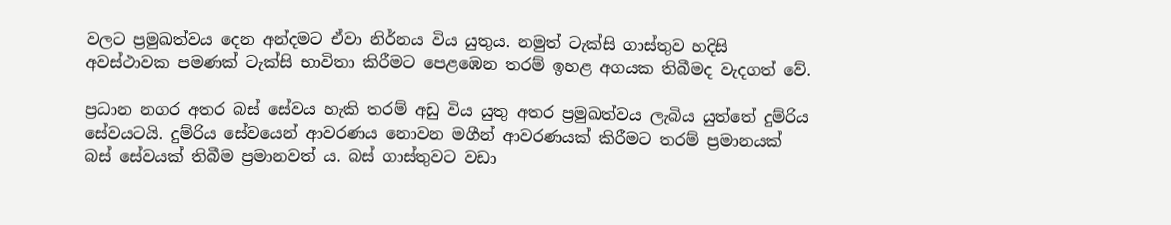වලට ප්‍රමුඛත්වය දෙන අන්දමට ඒවා නිර්නය විය යුතුය. නමුත් ටැක්සි ගාස්තුව හදිසි අවස්ථාවක පමණක් ටැක්සි භාවිතා කිරීමට පෙළඹෙන තරම් ඉහළ අගයක තිබීමද වැදගත් වේ.

ප්‍රධාන නගර අතර බස් සේවය හැකි තරම් අඩු විය යුතු අතර ප්‍රමුඛත්වය ලැබිය යුත්තේ දුම්රිය සේවයටයි. දුම්රිය සේවයෙන් ආවරණය නොවන මගීන් ආවරණයක් කිරීමට තරම් ප්‍රමානයක් බස් සේවයක් තිබීම ප්‍රමානවත්‍ ය. බස් ගාස්තුවට වඩා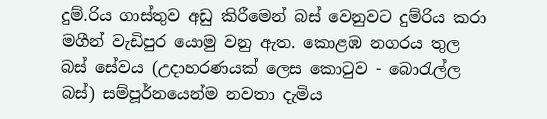දුම්.රිය ගාස්තුව අඩු කිරීමෙන් බස් වෙනුවට දුම්රිය කරා මගීන් වැඩිපුර යොමු වනු ඇත. කොළඹ නගරය තුල බස් සේවය (උදාහරණයක් ලෙස කොටුව - බොරැල්ල බස්) සම්පූර්නයෙන්ම නවතා දැමිය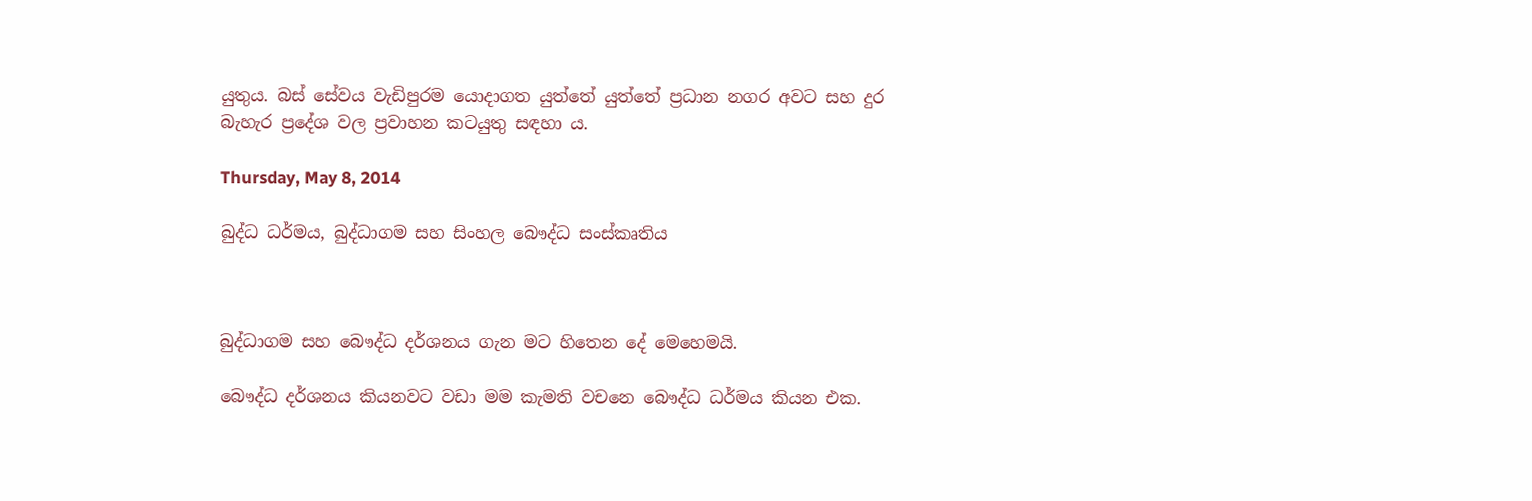යුතුය. බස් සේවය වැඩිපුරම යොදාගත යුත්තේ යුත්තේ ප්‍රධාන නගර අවට සහ දුර බැහැර ප්‍රදේශ වල ප්‍රවාහන කටයුතු සඳහා ය.

Thursday, May 8, 2014

බුද්ධ ධර්මය, බුද්ධාගම සහ සිංහල බෞද්ධ සංස්කෘතිය



බුද්ධාගම සහ බෞද්ධ දර්ශනය ගැන මට හිතෙන දේ මෙහෙමයි.

බෞද්ධ දර්ශනය කියනවට වඩා මම කැමති වචනෙ බෞද්ධ ධර්මය කියන එක.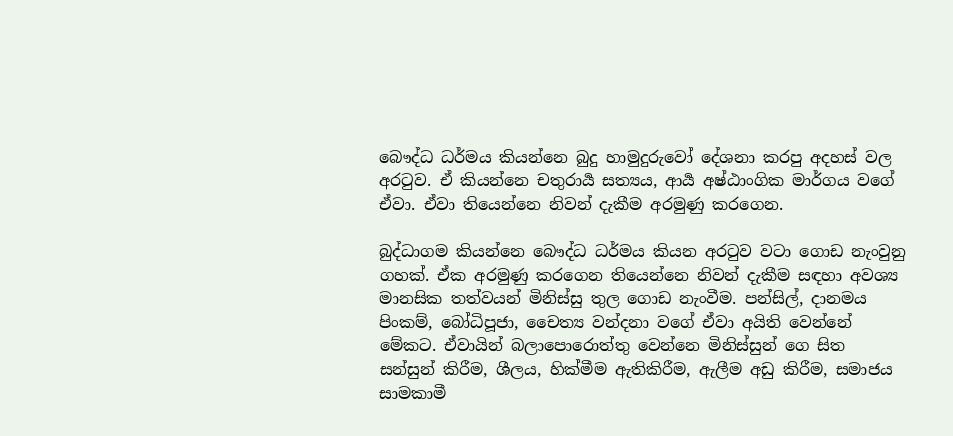බෞද්ධ ධර්මය කියන්නෙ බුදු හාමුදුරුවෝ දේශනා කරපු අදහස් වල අරටුව. ඒ කියන්නෙ චතුරාර්‍ය සත්‍යය, ආර්‍ය අෂ්ඨාංගික මාර්ගය වගේ ඒවා. ඒවා තියෙන්නෙ නිවන් දැකීම අරමුණු කරගෙන.

බුද්ධාගම කියන්නෙ බෞද්ධ ධර්මය කියන අරටුව වටා ගොඩ නැංවුනු ගහක්. ඒක අරමුණු කරගෙන තියෙන්නෙ නිවන් දැකීම සඳහා අවශ්‍ය මානසික තත්වයන් මිනිස්සු තුල ගොඩ නැංවීම. පන්සිල්, දානමය පිංකම්, බෝධිපූජා, චෛත්‍ය වන්දනා වගේ ඒවා අයිති වෙන්නේ මේකට. ඒවායින් බලාපොරොත්තු වෙන්නෙ මිනිස්සුන් ගෙ සිත සන්සුන් කිරීම, ශීලය, හික්මීම ඇතිකිරීම, ඇලීම අඩු කිරීම, සමාජය සාමකාමී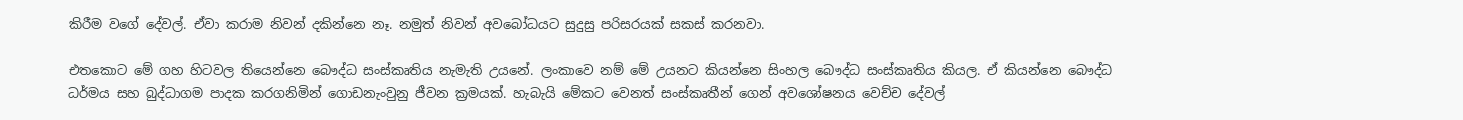කිරීම වගේ දේවල්. ඒවා කරාම නිවන් දකින්නෙ නෑ. නමුත් නිවන් අවබෝධයට සුදුසු පරිසරයක් සකස් කරනවා.

එතකොට මේ ගහ හිටවල තියෙන්නෙ බෞද්ධ සංස්කෘතිය නැමැති උයනේ. ලංකාවෙ නම් මේ උයනට කියන්නෙ සිංහල බෞද්ධ සංස්කෘතිය කියල. ඒ කියන්නෙ බෞද්ධ ධර්මය සහ බුද්ධාගම පාදක කරගනිමින් ගොඩනැංවුනු ජීවන ක්‍රමයක්. හැබැයි මේකට වෙනත් සංස්කෘතීන් ගෙන් අවශෝෂනය වෙච්ච දේවල්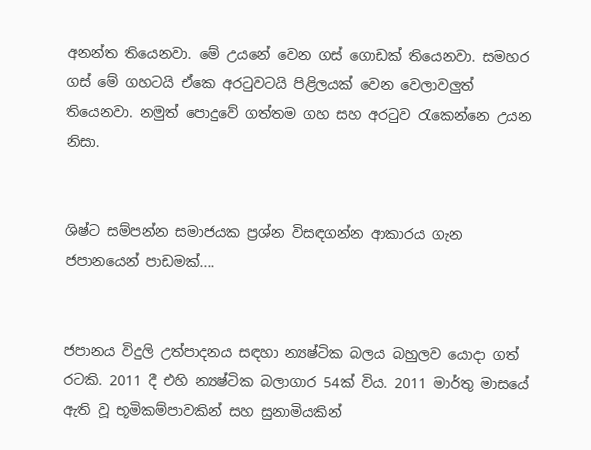අනන්ත තියෙනවා. මේ උයනේ වෙන ගස් ගොඩක් තියෙනවා. සමහර ගස් මේ ගහටයි ඒකෙ අරටුවටයි පිළිලයක් වෙන වෙලාවලුත් තියෙනවා. නමුත් පොදුවේ ගත්තම ගහ සහ අරටුව රැකෙන්නෙ උයන නිසා.


ශිෂ්ට සම්පන්න සමාජයක ප්‍රශ්න විසඳගන්න ආකාරය ගැන ජපානයෙන් පාඩමක්....


ජපානය විදුලි උත්පාදනය සඳහා න්‍යෂ්ටික බලය බහුලව යොදා ගත් රටකි. 2011 දී එහි න්‍යෂ්ටික බලාගාර 54ක් විය. 2011 මාර්තු මාසයේ ඇති වූ භූමිකම්පාවකින් සහ සුනාමියකින්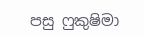පසු ෆුකුෂිමා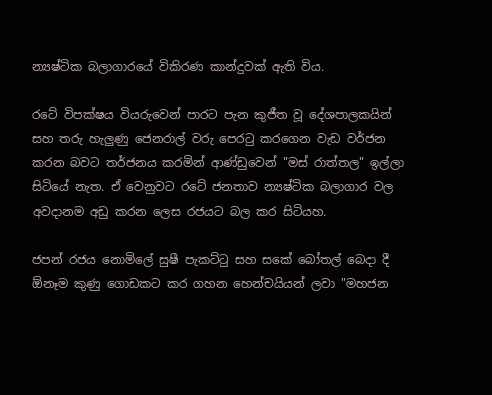න්‍යෂ්ටික බලාගාරයේ විකිරණ කාන්දුවක් ඇති විය.

රටේ විපක්ෂය වියරුවෙන් පාරට පැන කුජීත වූ දේශපාලකයින් සහ තරු හැලුණු ජෙනරාල් වරු පෙරටු කරගෙන වැඩ වර්ජන කරන බවට තර්ජනය කරමින් ආණ්ඩුවෙන් "මස් රාත්තල" ඉල්ලා සිටියේ නැත. ඒ වෙනුවට රටේ ජනතාව න්‍යෂ්ටික බලාගාර වල අවදානම අඩු කරන ලෙස රජයට බල කර සිටියහ.

ජපන් රජය නොමිලේ සුෂී පැකට්ටු සහ සකේ බෝතල් බෙදා දී ඕනෑම කුණු ගොඩකට කර ගහන හෙන්චයියන් ලවා "මහජන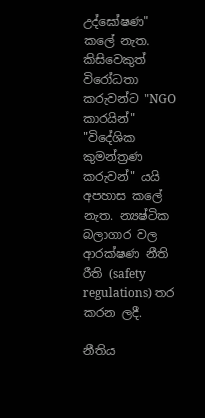උද්ඝෝෂණ" කලේ නැත. කිසිවෙකුත් විරෝධතා කරුවන්ට "NGO කාරයින්" "විදේශික කුමන්ත්‍රණ කරුවන්" යයි අපහාස කලේ නැත. න්‍යෂ්ටික බලාගාර වල ආරක්ෂණ නීති රීති (safety regulations) තර කරන ලදී.

නීතිය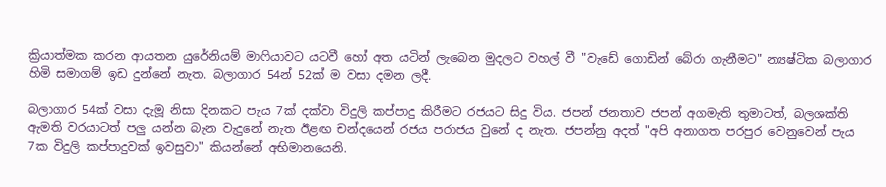ක්‍රියාත්මක කරන ආයතන යුරේනියම් මාෆියාවට යටවී හෝ අත යටින් ලැබෙන මුදලට වහල් වී "වැඩේ ගොඩින් බේරා ගැනීමට" න්‍යෂ්ටික බලාගාර හිමි සමාගම් ඉඩ දුන්නේ නැත. බලාගාර 54න් 52ක් ම වසා දමන ලදී.

බලාගාර 54ක් වසා දැමූ නිසා දිනකට පැය 7ක් දක්වා විදුලි කප්පාදු කිරීමට රජයට සිදු විය. ජපන් ජනතාව ජපන් අගමැති තුමාටත්, බලශක්ති ඇමති වරයාටත් පලු යන්න බැන වැදුනේ නැත ඊළඟ චන්දයෙන් රජය පරාජය වුනේ ද නැත. ජපන්නු අදත් "අපි අනාගත පරපුර වෙනුවෙන් පැය 7ක විදුලි කප්පාදුවක් ඉවසුවා" කියන්නේ අභිමානයෙනි.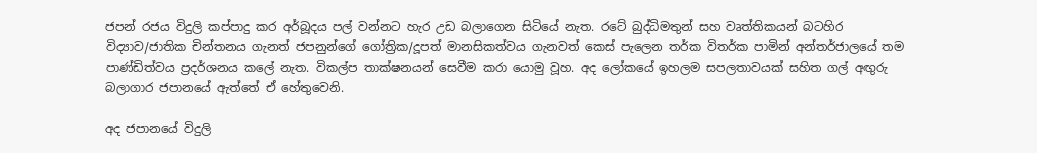ජපන් රජය විදුලි කප්පාදු කර අර්බූදය පල් වන්නට හැර උඩ බලාගෙන සිටියේ නැත. රටේ බුද්ධිමතුන් සහ වෘත්තිකයන් බටහිර විද්‍යාව/ජාතික චින්තනය ගැනත් ජපනුන්ගේ ගෝත්‍රික/දූපත් මානසිකත්වය ගැනවත් කෙස් පැලෙන තර්ක විතර්ක පාමින් අන්තර්ජාලයේ තම පාණ්ඩිත්වය ප්‍රදර්ශනය කලේ නැත. විකල්ප තාක්ෂනයන් සෙවීම කරා යොමු වූහ. අද ලෝකයේ ඉහලම සපලතාවයක් සහිත ගල් අඟුරු බලාගාර ජපානයේ ඇත්තේ ඒ හේතුවෙනි.

අද ජපානයේ විදුලි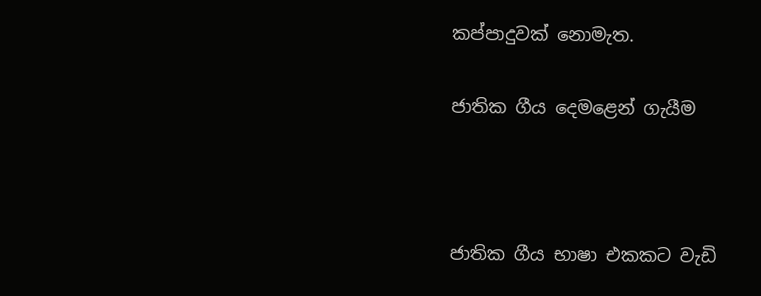කප්පාදුවක් නොමැත.

ජාතික ගීය දෙමළෙන් ගැයීම



ජාතික ගීය භාෂා එකකට වැඩි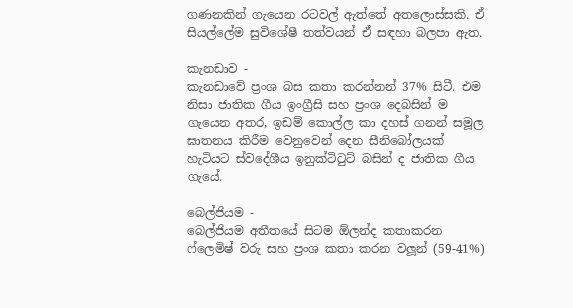ගණනකින් ගැයෙන රටවල් ඇත්තේ අතලොස්සකි. ඒ සියල්ලේම සුවිශේෂී තත්වයන් ඒ සඳහා බලපා ඇත.

කැනඩාව -
කැනඩාවේ ප්‍රංශ බස කතා කරන්නන් 37% සිටී. එම නිසා ජාතික ගීය ඉංග්‍රීසි සහ ප්‍රංශ දෙබසින් ම ගැයෙන අතර, ඉඩම් කොල්ල කා දහස් ගනන් සමූල ඝාතනය කිරීම වෙනුවෙන් දෙන සීනිබෝලයක් හැටියට ස්වදේශීය ඉනුක්ටිටුට් බසින් ද ජාතික ගීය ගැයේ.

බෙල්ජියම -
බෙල්ජියම අතීතයේ සිටම ඕලන්ද කතාකරන ෆ්ලෙමිෂ් වරු සහ ප්‍රංශ කතා කරන වලූන් (59-41%)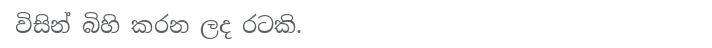විසින් බිහි කරන ලද රටකි.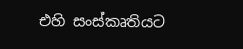එහි සංස්කෘතියට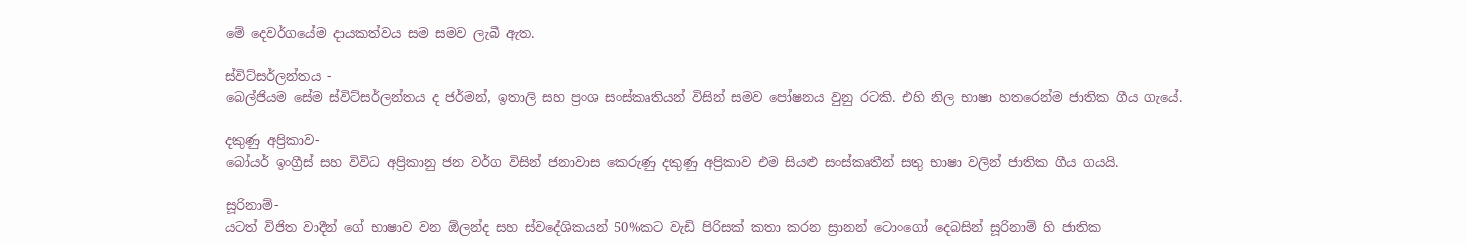මේ දෙවර්ගයේම දායකත්වය සම සමව ලැබී ඇත.

ස්විට්සර්ලන්තය -
බෙල්ජියම සේම ස්විට්සර්ලන්තය ද ජර්මන්, ඉතාලි සහ ප්‍රංශ සංස්කෘතියන් විසින් සමව පෝෂනය වුනු රටකි. එහි නිල භාෂා හතරෙන්ම ජාතික ගීය ගැයේ.

දකුණු අප්‍රිකාව-
බෝයර් ඉංග්‍රීස් සහ විවිධ අප්‍රිකානු ජන වර්ග විසින් ජනාවාස කෙරුණු දකුණු අප්‍රිකාව එම සියළු සංස්කෘතීන් සතු භාෂා වලින් ජාතික ගීය ගයයි.

සූරිනාම්-
යටත් විජිත වාදීන් ගේ භාෂාව වන ඕලන්ද සහ ස්වදේශිකයන් 50%කට වැඩි පිරිසක් කතා කරන ස්‍රානන් ටොංගෝ දෙබසින් සූරිනාම් හි ජාතික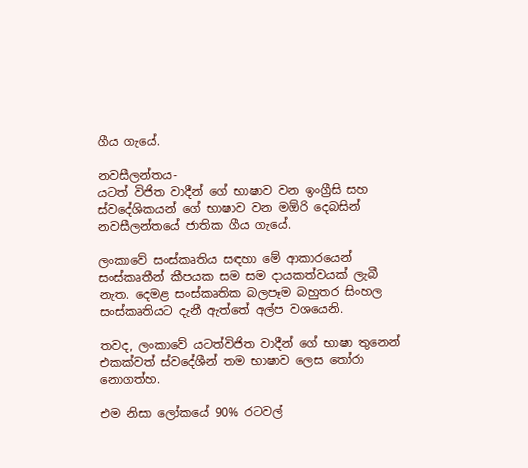ගීය ගැයේ.

නවසීලන්තය-
යටත් විජිත වාදීන් ගේ භාෂාව වන ඉංග්‍රීසි සහ ස්වදේශිකයන් ගේ භාෂාව වන මඕරි දෙබසින් නවසීලන්තයේ ජාතික ගීය ගැයේ.

ලංකාවේ සංස්කෘතිය සඳහා මේ ආකාරයෙන් සංස්කෘතීන් කීපයක සම සම දායකත්වයක් ලැබී නැත. දෙමළ සංස්කෘතික බලපෑම බහුතර සිංහල සංස්කෘතියට දැනී ඇත්තේ අල්ප වශයෙනි.

තවද, ලංකාවේ යටත්විජිත වාදීන් ගේ භාෂා තුනෙන් එකක්වත් ස්වදේශීන් තම භාෂාව ලෙස තෝරා නොගත්හ.

එම නිසා ලෝකයේ 90% රටවල්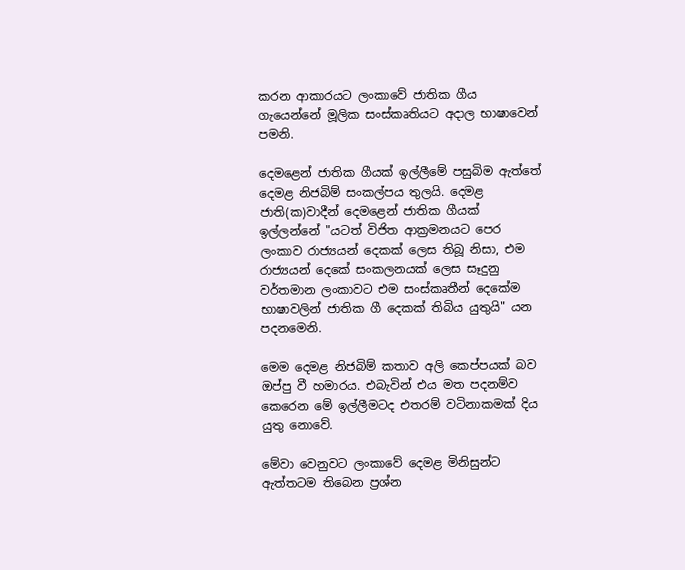කරන ආකාරයට ලංකාවේ ජාතික ගීය ගැයෙන්නේ මූලික සංස්කෘතියට අදාල භාෂාවෙන් පමනි.

දෙමළෙන් ජාතික ගීයක් ඉල්ලීමේ පසුබිම ඇත්තේ දෙමළ නිජබිම් සංකල්පය තුලයි. දෙමළ ජාති(ක)වාදීන් දෙමළෙන් ජාතික ගීයක් ඉල්ලන්නේ "යටත් විජිත ආක්‍රමනයට පෙර ලංකාව රාජ්‍යයන් දෙකක් ලෙස තිබූ නිසා, එම රාජ්‍යයන් දෙකේ සංකලනයක් ලෙස සෑදුනු වර්තමාන ලංකාවට එම සංස්කෘතීන් දෙකේම භාෂාවලින් ජාතික ගී දෙකක් තිබිය යුතුයි" යන පදනමෙනි.

මෙම දෙමළ නිජබිම් කතාව අලි කෙප්පයක් බව ඔප්පු වී හමාරය. එබැවින් එය මත පදනම්ව කෙරෙන මේ ඉල්ලීමටද එතරම් වටිනාකමක් දිය යුතු නොවේ.

මේවා වෙනුවට ලංකාවේ දෙමළ මිනිසුන්ට ඇත්තටම තිබෙන ප්‍රශ්න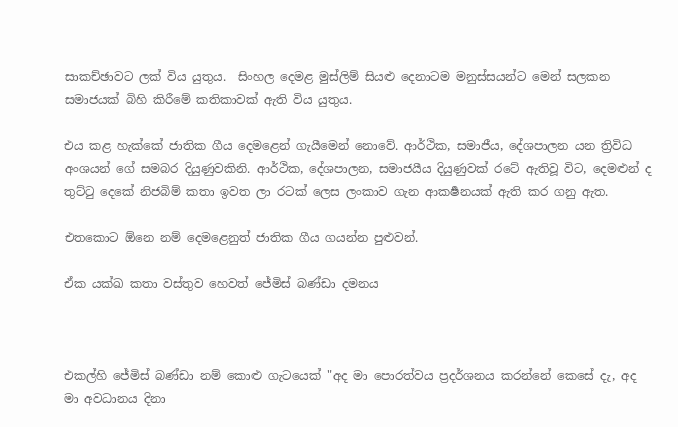සාකච්ඡාවට ලක් විය යුතුය.  සිංහල දෙමළ මුස්ලිම් සියළු දෙනාටම මනුස්සයන්ට මෙන් සලකන සමාජයක් බිහි කිරීමේ කතිකාවක් ඇති විය යුතුය.

එය කළ හැක්කේ ජාතික ගීය දෙමළෙන් ගැයීමෙන් නොවේ. ආර්ථික, සමාජීය, දේශපාලන යන ත්‍රිවිධ අංශයන් ගේ සමබර දියුණුවකිනි. ආර්ථික, දේශපාලන, සමාජයීය දියුණුවක් රටේ ඇතිවූ විට, දෙමළුන් ද තුට්ටු දෙකේ නිජබිම් කතා ඉවත ලා රටක් ලෙස ලංකාව ගැන ආකර්‍ෂනයක් ඇති කර ගනු ඇත.

එතකොට ඕනෙ නම් දෙමළෙනුත් ජාතික ගීය ගයන්න පුළුවන්.

ඒක යක්ඛ කතා වස්තුව හෙවත් ජේමිස් බණ්ඩා දමනය



එකල්හි ජේමිස් බණ්ඩා නම් කොළු ගැටයෙක් "අද මා පොරත්වය ප්‍රදර්ශනය කරන්නේ කෙසේ දැ, අද මා අවධානය දිනා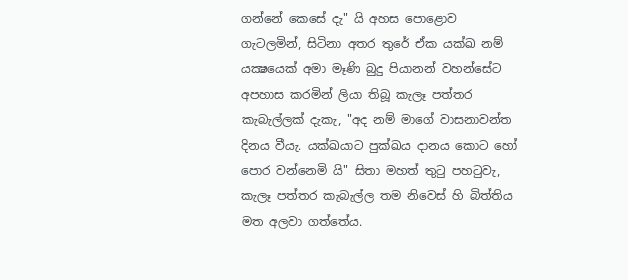ගන්නේ කෙසේ දැ" යි අහස පොළොව ගැටලමින්, සිටිනා අතර තුරේ ඒක යක්ඛ නම් යක්‍ෂයෙක් අමා මෑණි බුදු පියානන් වහන්සේට අපහාස කරමින් ලියා තිබූ කැලෑ පත්තර කැබැල්ලක් දැකැ, "අද නම් මාගේ වාසනාවන්ත දිනය වීයැ. යක්ඛයාට පුක්ඛය දානය කොට හෝ පොර වන්නෙමි යි" සිතා මහත් තුටු පහටුවැ, කැලෑ පත්තර කැබැල්ල තම නිවෙස් හි බිත්තිය මත අලවා ගත්තේය.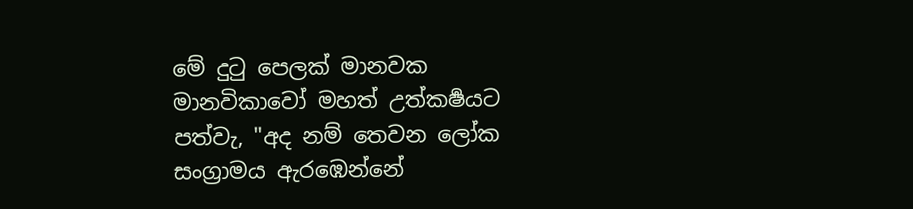මේ දුටු පෙලක් මානවක මානවිකාවෝ මහත් උත්කර්‍ෂයට පත්වැ, "අද නම් තෙවන ලෝක සංග්‍රාමය ඇරඹෙන්නේ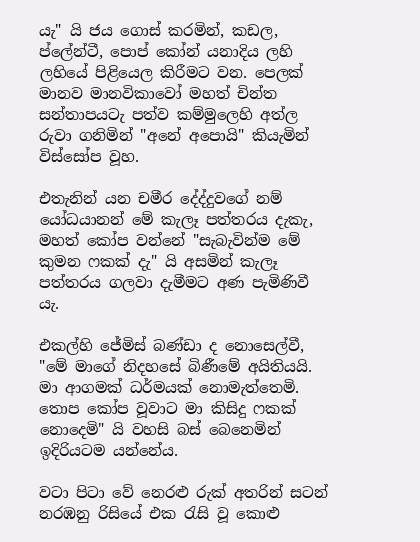යැ" යි ජය ගොස් කරමින්, කඩල, ප්ලේන්ටී, පොප් කෝන් යනාදිය ලහි ලහියේ පිළියෙල කිරීමට වන. පෙලක් මානව මානවිකාවෝ මහත් චින්ත සන්තාපයටැ පත්ව කම්මුලෙහි අත්ල රුවා ගනිමින් "අනේ අපොයි" කියැමින් විස්සෝප වූහ.

එතැනින් යන චමීර දේද්දුවගේ නම් යෝධයානන් මේ කැලෑ පත්තරය දැකැ, මහත් කෝප වන්නේ "සැබැවින්ම මේ කුමන ෆකක් දැ" යි අසමින් කැලෑ පත්තරය ගලවා දැමීමට අණ පැමිණිවී යැ.

එකල්හි ජේමිස් බණ්ඩා ද නොසෙල්වී, "මේ මාගේ නිදහසේ බිණීමේ අයිතියයි. මා ආගමක් ධර්මයක් නොමැත්තෙමි. තොප කෝප වූවාට මා කිසිදු ෆකක් නොදෙමි" යි වහසි බස් බෙනෙමින් ඉදිරියටම යන්නේය.

වටා පිටා වේ නෙරළු රුක් අතරින් සටන් නරඹනු රිසියේ එක රැසි වූ කොළු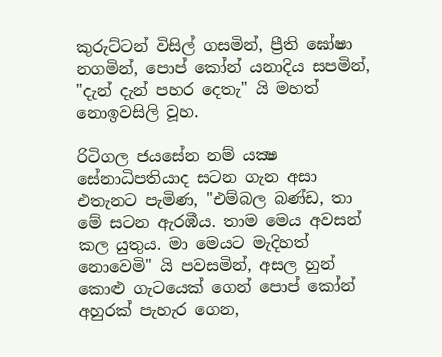කුරුට්ටන් විසිල් ගසමින්, ප්‍රීති ඝෝෂා නගමින්, පොප් කෝන් යනාදිය සපමින්, "දැන් දැන් පහර දෙතැ" යි මහත් නොඉවසිලි වූහ.

රිටිගල ජයසේන නම් යක්‍ෂ සේනාධිපතියාද සටන ගැන අසා එතැනට පැමිණ, "එම්බල බණ්ඩ, තා මේ සටන ඇරඹීය. තාම මෙය අවසන් කල යුතුය. මා මෙයට මැදිහත් නොවෙමි" යි පවසමින්, අසල හුන් කොළු ගැටයෙක් ගෙන් පොප් කෝන් අහුරක් පැහැර ගෙන,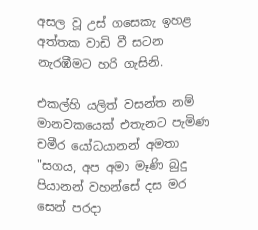අසල වූ උස් ගසෙකැ ඉහළ අත්තක වාඩි වී සටන නැරඹීමට හරි ගැසිනි.

එකල්හි යලිත් වසන්ත නම් මානවකයෙක් එතැනට පැමිණ චමීර යෝධයානන් අමතා "සගය, අප අමා මෑණි බුදු පියානන් වහන්සේ දස මර සෙන් පරදා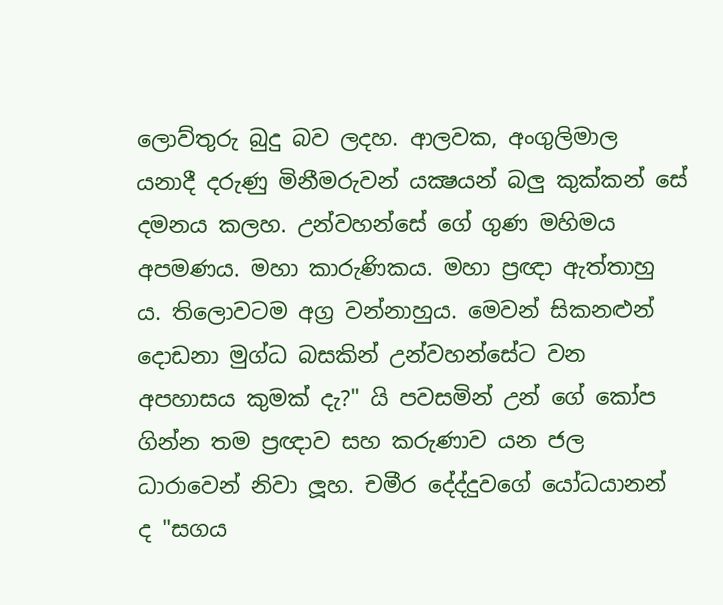ලොව්තුරු බුදු බව ලදහ. ආලවක, අංගුලිමාල යනාදී දරුණු මිනීමරුවන් යක්‍ෂයන් බලු කුක්කන් සේ දමනය කලහ. උන්වහන්සේ ගේ ගුණ මහිමය අපමණය. මහා කාරුණිකය. මහා ප්‍රඥා ඇත්තාහු ය. තිලොවටම අග්‍ර වන්නාහුය. මෙවන් සිකනළුන් දොඩනා මුග්ධ බසකින් උන්වහන්සේට වන අපහාසය කුමක් දැ?" යි පවසමින් උන් ගේ කෝප ගින්න තම ප්‍රඥාව සහ කරුණාව යන ජල ධාරාවෙන් නිවා ලූහ. චමීර දේද්දුවගේ යෝධයානන් ද "සගය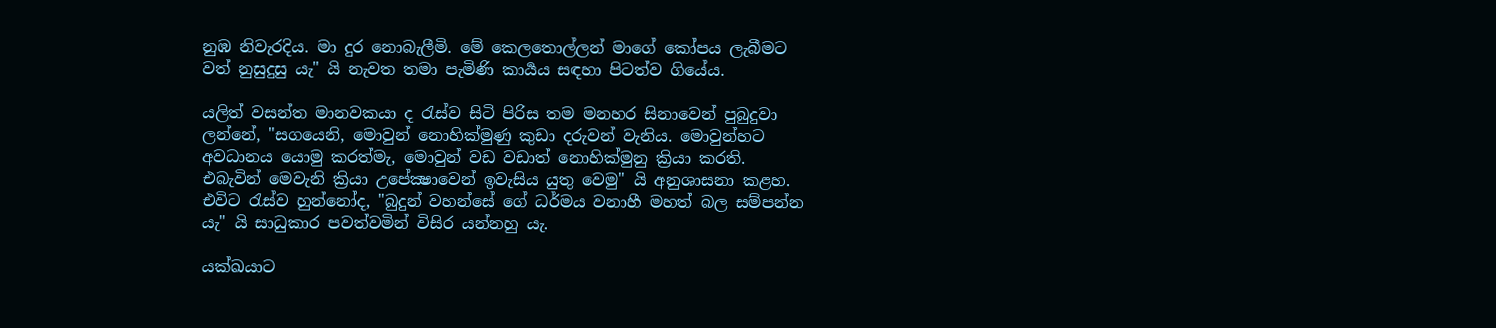නුඹ නිවැරදිය. මා දුර නොබැලීමි. මේ කෙලතොල්ලන් මාගේ කෝපය ලැබීමට වත් නුසුදුසු යැ" යි නැවත තමා පැමිණි කාර්‍යය සඳහා පිටත්ව ගියේය.

යලිත් වසන්ත මානවකයා ද රැස්ව සිටි පිරිස තම මනහර සිනාවෙන් පුබුදුවා ලන්නේ, "සගයෙනි, මොවුන් නොහික්මුණු කුඩා දරුවන් වැනිය. මොවුන්හට අවධානය යොමු කරත්මැ, මොවුන් වඩ වඩාත් නොහික්මුනු ක්‍රියා කරති. එබැවින් මෙවැනි ක්‍රියා උපේක්‍ෂාවෙන් ඉවැසිය යුතු වෙමු" යි අනුශාසනා කළහ. එවිට රැස්ව හුන්නෝද, "බුදුන් වහන්සේ ගේ ධර්මය වනාහී මහත් බල සම්පන්න යැ" යි සාධුකාර පවත්වමින් විසිර යන්නහු යැ.

යක්ඛයාට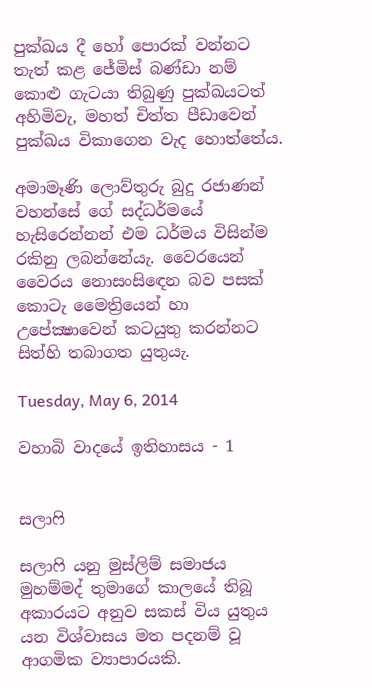පුක්ඛය දී හෝ පොරක් වන්නට තැත් කළ ජේමිස් බණ්ඩා නම් කොළු ගැටයා තිබුණු පුක්ඛයටත් අහිමිවැ, මහත් චිත්ත පීඩාවෙන් පුක්ඛය විකාගෙන වැද හොත්තේය.

අමාමෑණි ලොව්තුරු බුදු රජාණන් වහන්සේ ගේ සද්ධර්මයේ හැසිරෙන්නන් එම ධර්මය විසින්ම රකිනු ලබන්නේයැ. වෛරයෙන් වෛරය නොසංසිඳෙන බව පසක් කොටැ මෛත්‍රියෙන් හා උපේක්‍ෂාවෙන් කටයුතු කරන්නට සිත්හි තබාගත යුතුයැ.

Tuesday, May 6, 2014

වහාබි වාදයේ ඉතිහාසය - 1


සලාෆි

සලාෆි යනු මුස්ලිම් සමාජය මුහම්මද් තුමාගේ කාලයේ තිබූ අකාරයට අනුව සකස් විය යුතුය යන විශ්වාසය මත පදනම් වූ ආගමික ව්‍යාපාරයකි.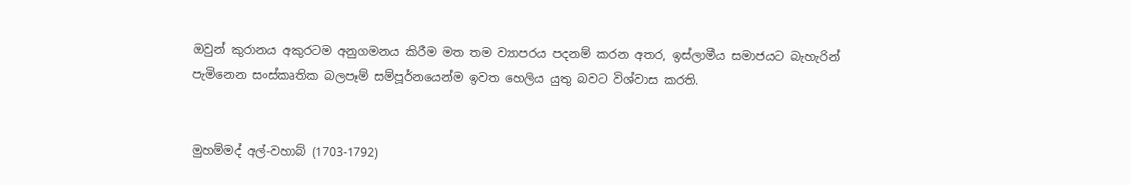ඔවුන් කුරානය අකුරටම අනුගමනය කිරීම මත තම ව්‍යාපරය පදනම් කරන අතර, ඉස්ලාමීය සමාජයට බැහැරින් පැමිනෙන සංස්කෘතික බලපෑම් සම්පූර්නයෙන්ම ඉවත හෙලිය යුතු බවට විශ්වාස කරති.


මුහම්මද් අල්-වහාබ් (1703-1792)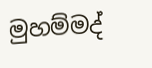මුහම්මද්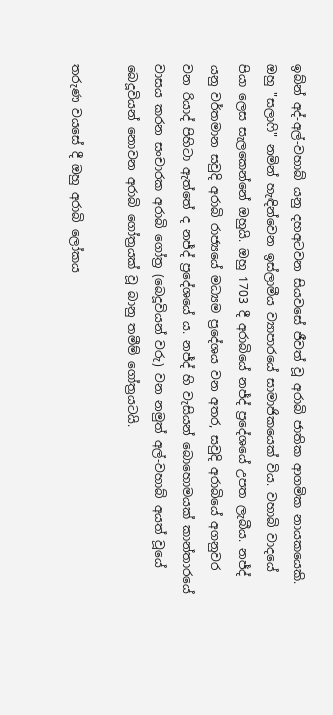ඉබ්න් අද්-අල්-වහාබ් යනු දහඅටවන සියවසේ ජීවත් වූ අරාබි ජාතික ආගමික නායකයෙකි. ඔහු "සලාෆි" නමින් හැඳින්වෙන ඉස්ලාමීය ව්‍යාපාරයේ සාමාජිකයෙක් විය. වහාබි වාදයේ පියා ලෙස සැලකෙන්නේ ඔහුයි. ඔහු 1703 දී අරාබියේ නජ්ද් ප්‍රදේශයේ උපත ලැබීය. නජ්ද් යනු වර්තමාන සවුදි අරාබි රාජ්‍යයේ මධ්‍යම ප්‍රදේශය වන අතර, සවුදි අරාබියේ අගනුවර වන රියාද් පිහිටා ඇත්තේ ද නජ්ද් ප්‍රදේශයේ ය. නජ්ද් හි වැසියන් බොහොමයක් කාන්තාරයේ වාසය කරන සංචාරක අරාබි ගෝත්‍ර (බෙදූවියන් වරු) වන නමුත් අල්-වහාබ් අයත් වූයේ බෙදූවියන් නොවන අරාබි ගෝත්‍රයක් වූ බානු තමීම් ගෝත්‍රයටයි.

තරුණ වයසේ දී ඔහු අරාබි ලෝකය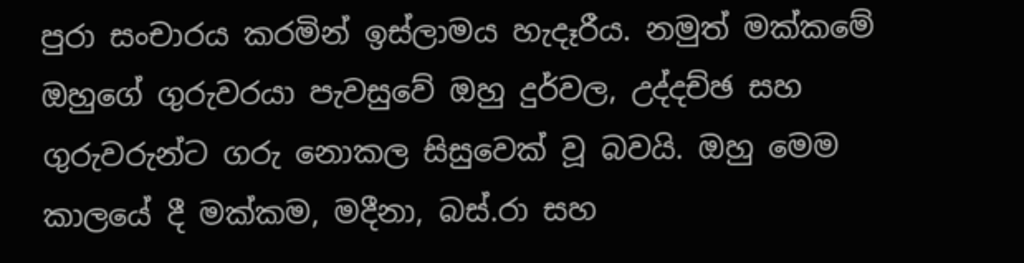පුරා සංචාරය කරමින් ඉස්ලාමය හැදෑරීය. නමුත් මක්කමේ ඔහුගේ ගුරුවරයා පැවසුවේ ඔහු දුර්වල, උද්දච්ඡ සහ ගුරුවරුන්ට ගරු නොකල සිසුවෙක් වූ බවයි. ඔහු මෙම කාලයේ දී මක්කම, මදීනා, බස්‍.රා සහ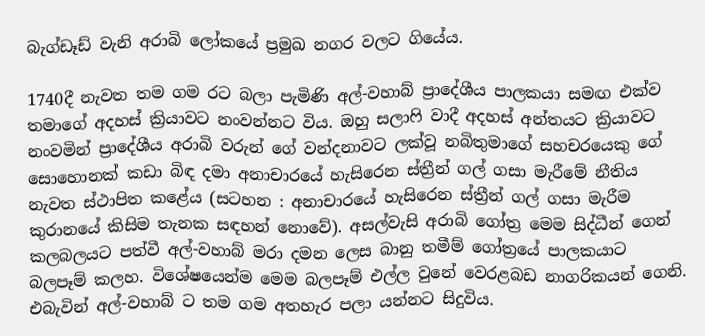බැග්ඩෑඩ් වැනි අරාබි ලෝකයේ ප්‍රමුඛ නගර වලට ගියේය.

1740දී නැවත තම ගම රට බලා පැමිණි අල්-වහාබ් ප්‍රාදේශීය පාලකයා සමඟ එක්ව තමාගේ අදහස් ක්‍රියාවට නංවන්නට විය. ඔහු සලාෆි වාදී අදහස් අන්තයට ක්‍රියාවට නංවමින් ප්‍රාදේශීය අරාබි වරුන් ගේ වන්දනාවට ලක්වූ නබිතුමාගේ සහචරයෙකු ගේ සොහොනක් කඩා බිඳ දමා අනාචාරයේ හැසිරෙන ස්ත්‍රීන් ගල් ගසා මැරීමේ නීතිය නැවත ස්ථාපිත කළේය (සටහන : අනාචාරයේ හැසිරෙන ස්ත්‍රීන් ගල් ගසා මැරීම කුරානයේ කිසිම තැනක සඳහන් නොවේ). අසල්වැසි අරාබි ගෝත්‍ර මෙම සිද්ධීන් ගෙන් කලබලයට පත්වී අල්-වහාබ් මරා දමන ලෙස බානු තමීම් ගෝත්‍රයේ පාලකයාට බලපෑම් කලහ. විශේෂයෙන්ම මෙම බලපෑම් එල්ල වුනේ වෙරළබඩ නාගරිකයන් ගෙනි. එබැවින් අල්-වහාබ් ට තම ගම අතහැර පලා යන්නට සිදුවිය.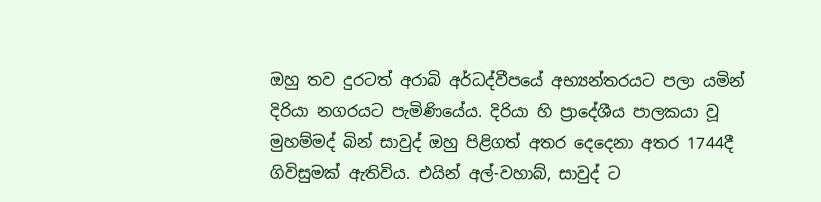ඔහු තව දුරටත් අරාබි අර්ධද්වීපයේ අභ්‍යන්තරයට පලා යමින් දිරියා නගරයට පැමිණියේය. දිරියා හි ප්‍රාදේශීය පාලකයා වූ මුහම්මද් බින් සාවුද් ඔහු පිළිගත් අතර දෙදෙනා අතර 1744දී ගිවිසුමක් ඇතිවිය. එයින් අල්-වහාබ්, සාවුද් ට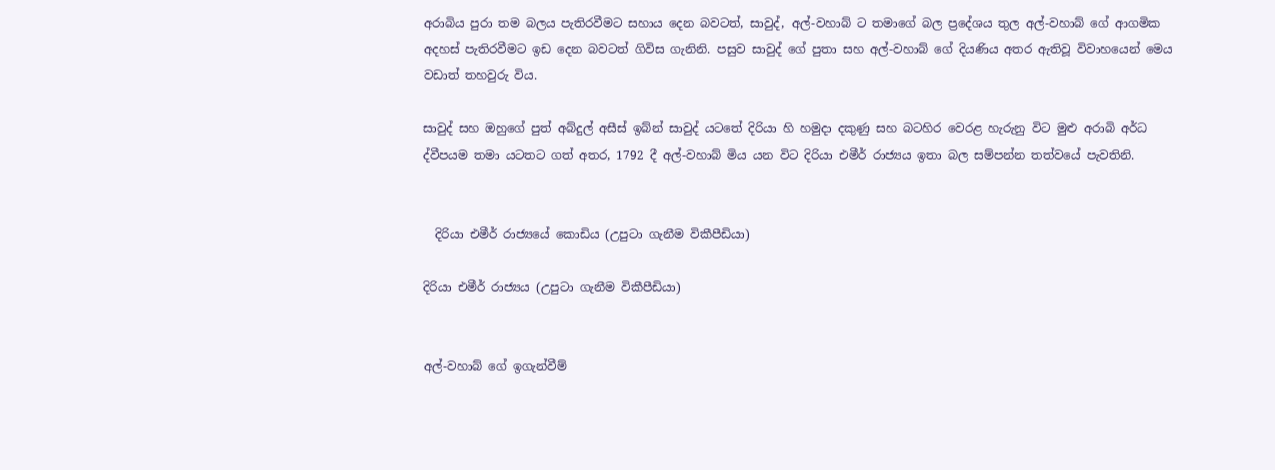අරාබිය පුරා තම බලය පැතිරවීමට සහාය දෙන බවටත්, සාවුද්, අල්-වහාබ් ට තමාගේ බල ප්‍රදේශය තුල අල්-වහාබ් ගේ ආගමික අදහස් පැතිරවීමට ඉඩ දෙන බවටත් ගිවිස ගැනිනි. පසුව සාවුද් ගේ පුතා සහ අල්-වහාබ් ගේ දියණිය අතර ඇතිවූ විවාහයෙන් මෙය වඩාත් තහවුරු විය.

සාවුද් සහ ඔහුගේ පුත් අබ්දුල් අසීස් ඉබ්න් සාවුද් යටතේ දිරියා හි හමුදා දකුණු සහ බටහිර වෙරළ හැරුනු විට මුළු අරාබි අර්ධ ද්වීපයම තමා යටතට ගත් අතර, 1792 දී අල්-වහාබ් මිය යන විට දිරියා එමීර් රාජ්‍යය ඉතා බල සම්පන්න තත්වයේ පැවතිනි.


  දිරියා එමීර් රාජ්‍යයේ කොඩිය (උපුටා ගැනීම විකීපීඩියා)

දිරියා එමීර් රාජ්‍යය (උපුටා ගැනීම විකීපීඩියා)


අල්-වහාබ් ගේ ඉගැන්වීම්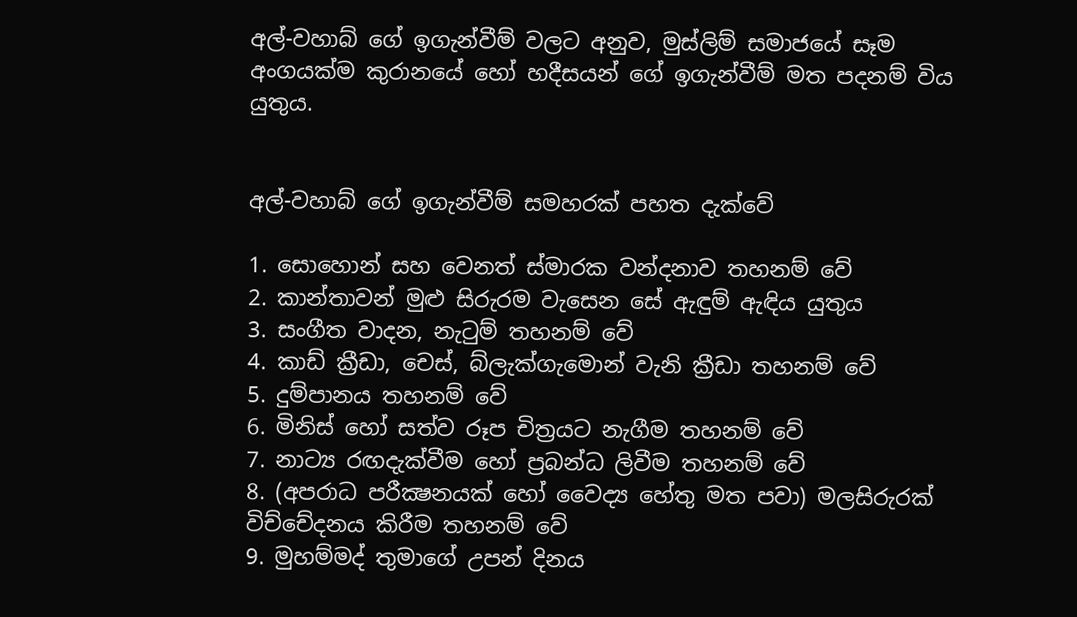අල්-වහාබ් ගේ ඉගැන්වීම් වලට අනුව, මුස්ලිම් සමාජයේ සෑම අංගයක්ම කුරානයේ හෝ හදීසයන් ගේ ඉගැන්වීම් මත පදනම් විය යුතුය.


අල්-වහාබ් ගේ ඉගැන්වීම් සමහරක් පහත දැක්වේ

1. සොහොන් සහ වෙනත් ස්මාරක වන්දනාව තහනම් වේ
2. කාන්තාවන් මුළු සිරුරම වැසෙන සේ ඇඳුම් ඇඳිය යුතුය
3. සංගීත වාදන, නැටුම් තහනම් වේ
4. කාඩ් ක්‍රීඩා, චෙස්, බ්ලැක්ගැමොන් වැනි ක්‍රීඩා තහනම් වේ
5. දුම්පානය තහනම් වේ
6. මිනිස් හෝ සත්ව රූප චිත්‍රයට නැගීම තහනම් වේ
7. නාට්‍ය රඟදැක්වීම හෝ ප්‍රබන්ධ ලිවීම තහනම් වේ
8. (අපරාධ පරීක්‍ෂනයක් හෝ වෛද්‍ය හේතු මත පවා) මලසිරුරක් විච්චේදනය කිරීම තහනම් වේ
9. මුහම්මද් තුමාගේ උපන් දිනය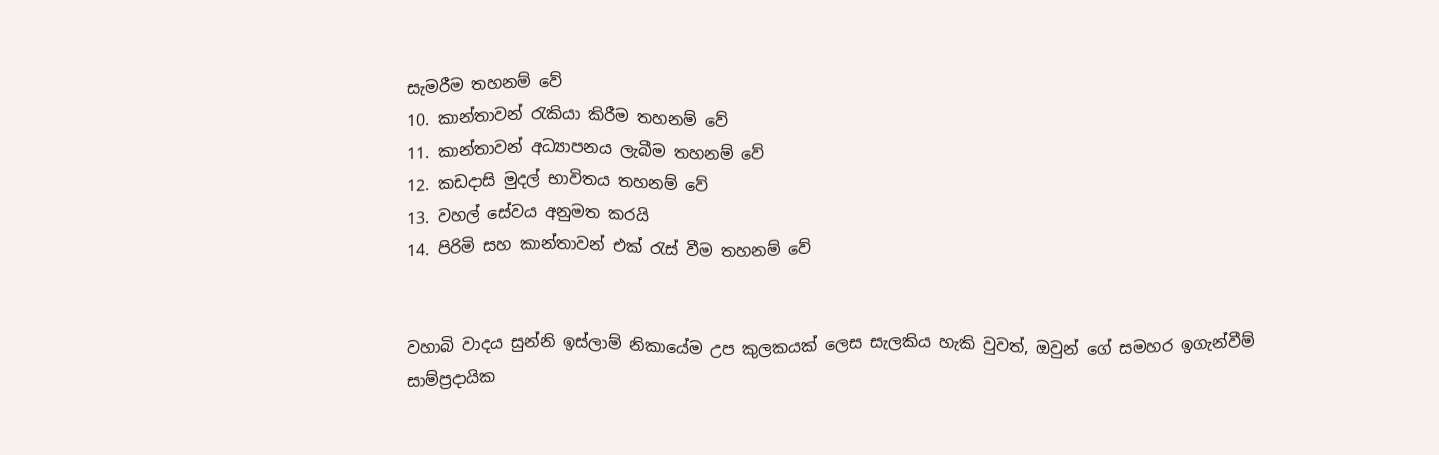සැමරීම තහනම් වේ
10. කාන්තාවන් රැකියා කිරීම තහනම් වේ
11. කාන්තාවන් අධ්‍යාපනය ලැබීම තහනම් වේ
12. කඩදාසි මුදල් භාවිතය තහනම් වේ
13. වහල් සේවය අනුමත කරයි
14. පිරිමි සහ කාන්තාවන් එක්‍ රැස් වීම තහනම් වේ


වහාබි වාදය සුන්නි ඉස්ලාම් නිකායේම උප කුලකයක් ලෙස සැලකිය හැකි වුවත්, ඔවුන් ගේ සමහර ඉගැන්වීම් සාම්ප්‍රදායික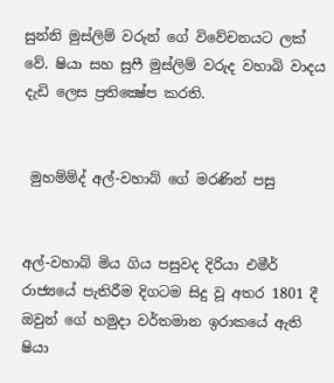සුන්නි මුස්ලිම් වරුන් ගේ විවේචනයට ලක් වේ. ෂියා සහ සුෆී මුස්ලිම් වරුද වහාබි වාදය දැඩි ලෙස ප්‍රතික්‍ෂේප කරති.


 මුහම්ම්ද් අල්-වහාබ් ගේ මරණින් පසු


අල්-වහාබ් මිය ගිය පසුවද දිරියා එමීර් රාජ්‍යයේ පැතිරීම දිගටම සිදු වූ අතර 1801 දී ඔවුන් ගේ හමුදා වර්තමාන ඉරාකයේ ඇති ෂියා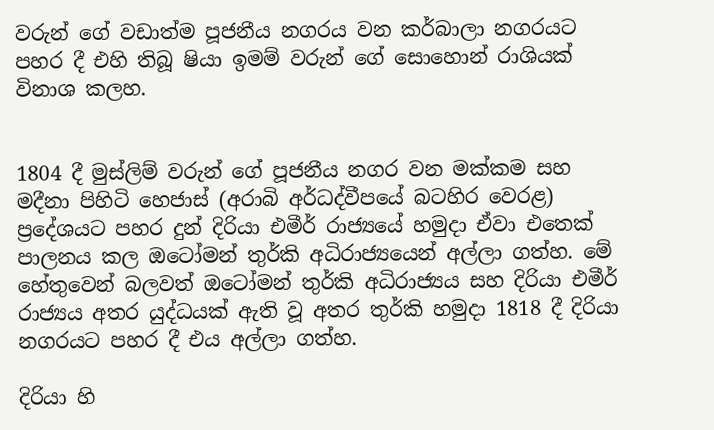වරුන් ගේ වඩාත්ම පූජනීය නගරය වන කර්බාලා නගරයට පහර දී එහි තිබූ ෂියා ඉමම් වරුන් ගේ සොහොන් රාශියක් විනාශ කලහ.


1804 දී මුස්ලිම් වරුන් ගේ පූජනීය නගර වන මක්කම සහ මදීනා පිහිටි හෙජාස් (අරාබි අර්ධද්වීපයේ බටහිර වෙරළ) ප්‍රදේශයට පහර දුන් දිරියා එමීර් රාජ්‍යයේ හමුදා ඒවා එතෙක් පාලනය කල ඔටෝමන් තුර්කි අධිරාජ්‍යයෙන් අල්ලා ගත්හ. මේ හේතුවෙන් බලවත් ඔටෝමන් තුර්කි අධිරාජ්‍යය සහ දිරියා එමීර් රාජ්‍යය අතර යුද්ධයක් ඇති වූ අතර තුර්කි හමුදා 1818 දී දිරියා නගරයට පහර දී එය අල්ලා ගත්හ.

දිරියා හි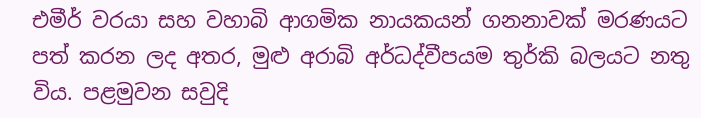එමීර් වරයා සහ වහාබි ආගමික නායකයන් ගනනාවක් මරණයට පත් කරන ලද අතර, මුළු අරාබි අර්ධද්වීපයම තුර්කි බලයට නතු විය. පළමුවන සවුදි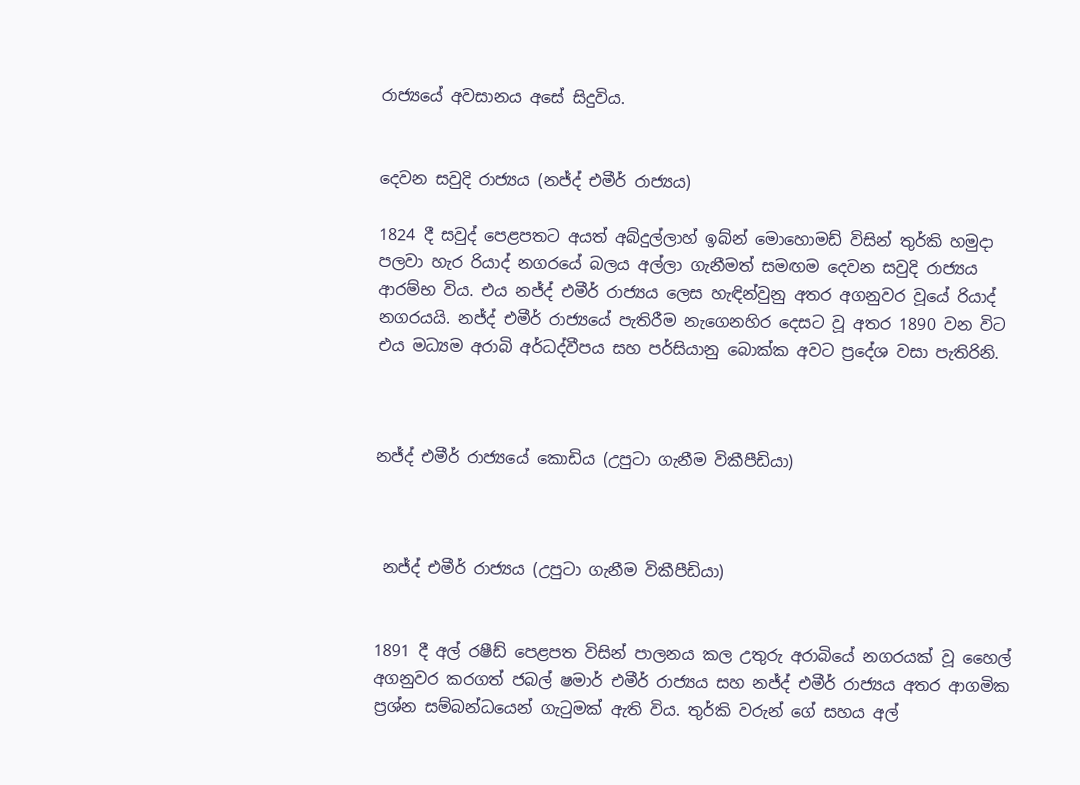රාජ්‍යයේ අවසානය අසේ සිදුවිය.


දෙවන සවුදි රාජ්‍යය (නජ්ද් එමීර් රාජ්‍යය)

1824 දී සවුද් පෙළපතට අයත් අබ්දුල්ලාහ් ඉබ්න් මොහොමඩ් විසින් තුර්කි හමුදා පලවා හැර රියාද් නගරයේ බලය අල්ලා ගැනීමත් සමඟම දෙවන සවුදි රාජ්‍යය ආරම්භ විය. එය නජ්ද් එමීර් රාජ්‍යය ලෙස හැඳින්වුනු අතර අගනුවර වූයේ රියාද් නගරයයි. නජ්ද් එමීර් රාජ්‍යයේ පැතිරීම නැගෙනහිර දෙසට වූ අතර 1890 වන විට එය මධ්‍යම අරාබි අර්ධද්වීපය සහ පර්සියානු බොක්ක අවට ප්‍රදේශ වසා පැතිරිනි.



නජ්ද් එමීර් රාජ්‍යයේ කොඩිය (උපුටා ගැනීම විකීපීඩියා)



 නජ්ද් එමීර් රාජ්‍යය (උපුටා ගැනීම විකීපීඩියා)


1891 දී අල් රෂීඩ් පෙළපත විසින් පාලනය කල උතුරු අරාබියේ නගරයක් වූ හෛල් අගනුවර කරගත් ජබල් ෂමාර් එමීර් රාජ්‍යය සහ නජ්ද් එමීර් රාජ්‍යය අතර ආගමික ප්‍රශ්න සම්බන්ධයෙන් ගැටුමක් ඇති විය. තුර්කි වරුන් ගේ සහය අල්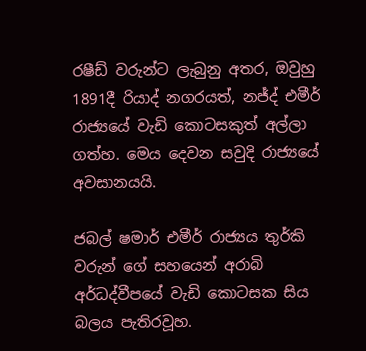රෂීඩ් වරුන්ට ලැබුනු අතර, ඔවුහු 1891දී රියාද් නගරයත්, නජ්ද් එමීර් රාජ්‍යයේ වැඩි කොටසකුත් අල්ලා ගත්හ. මෙය දෙවන සවුදි රාජ්‍යයේ අවසානයයි.

ජබල් ෂමාර් එමීර් රාජ්‍යය තුර්කි වරුන් ගේ සහයෙන් අරාබි අර්ධද්වීපයේ වැඩි කොටසක සිය බලය පැතිරවූහ.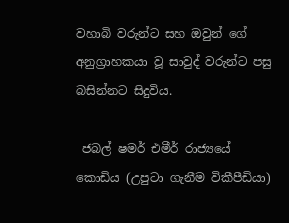වහාබි වරුන්ට සහ ඔවුන් ගේ අනුග්‍රාහකයා වූ සාවුද් වරුන්ට පසු බසින්නට සිදුවිය.

 ජබල් ෂමර් එමීර් රාජ්‍යයේ කොඩිය (උපුටා ගැනීම විකීපීඩියා)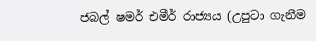ජබල් ෂමර් එමීර් රාජ්‍යය (උපුටා ගැනීම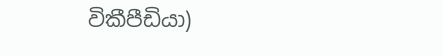විකීපීඩියා)